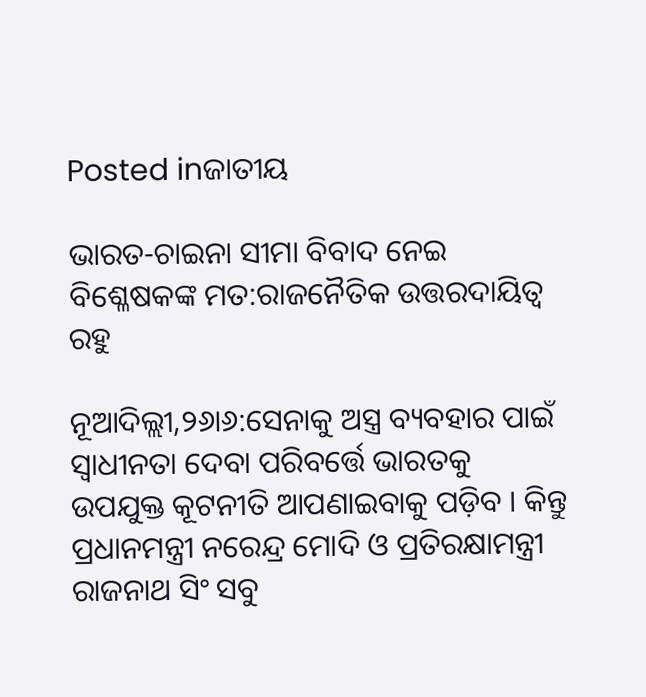Posted inଜାତୀୟ

ଭାରତ-ଚାଇନା ସୀମା ବିବାଦ ନେଇ ବିଶ୍ଳେଷକଙ୍କ ମତ:ରାଜନୈତିକ ଉତ୍ତରଦାୟିତ୍ୱ ରହୁ

ନୂଆଦିଲ୍ଲୀ,୨୬ା୬:ସେନାକୁ ଅସ୍ତ୍ର ବ୍ୟବହାର ପାଇଁ ସ୍ବାଧୀନତା ଦେବା ପରିବର୍ତ୍ତେ ଭାରତକୁ ଉପଯୁକ୍ତ କୂଟନୀତି ଆପଣାଇବାକୁ ପଡ଼ିବ । କିନ୍ତୁ ପ୍ରଧାନମନ୍ତ୍ରୀ ନରେନ୍ଦ୍ର ମୋଦି ଓ ପ୍ରତିରକ୍ଷାମନ୍ତ୍ରୀ ରାଜନାଥ ସିଂ ସବୁ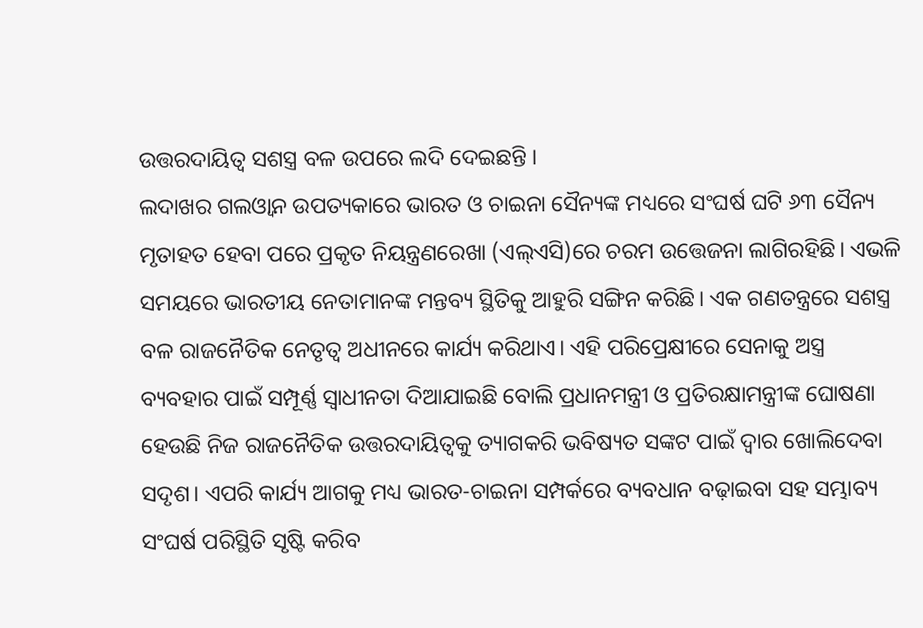ଉତ୍ତରଦାୟିତ୍ୱ ସଶସ୍ତ୍ର ବଳ ଉପରେ ଲଦି ଦେଇଛନ୍ତି ।
ଲଦାଖର ଗଲଓ୍ବାନ ଉପତ୍ୟକାରେ ଭାରତ ଓ ଚାଇନା ସୈନ୍ୟଙ୍କ ମଧ୍ୟରେ ସଂଘର୍ଷ ଘଟି ୬୩ ସୈନ୍ୟ ମୃତାହତ ହେବା ପରେ ପ୍ରକୃତ ନିୟନ୍ତ୍ରଣରେଖା (ଏଲ୍‌ଏସି)ରେ ଚରମ ଉତ୍ତେଜନା ଲାଗିରହିଛି। ଏଭଳି ସମୟରେ ଭାରତୀୟ ନେତାମାନଙ୍କ ମନ୍ତବ୍ୟ ସ୍ଥିତିକୁ ଆହୁରି ସଙ୍ଗିନ କରିଛି। ଏକ ଗଣତନ୍ତ୍ରରେ ସଶସ୍ତ୍ର ବଳ ରାଜନୈତିକ ନେତୃତ୍ୱ ଅଧୀନରେ କାର୍ଯ୍ୟ କରିଥାଏ। ଏହି ପରିପ୍ରେକ୍ଷୀରେ ସେନାକୁ ଅସ୍ତ୍ର ବ୍ୟବହାର ପାଇଁ ସମ୍ପୂର୍ଣ୍ଣ ସ୍ବାଧୀନତା ଦିଆଯାଇଛି ବୋଲି ପ୍ରଧାନମନ୍ତ୍ରୀ ଓ ପ୍ରତିରକ୍ଷାମନ୍ତ୍ରୀଙ୍କ ଘୋଷଣା ହେଉଛି ନିଜ ରାଜନୈତିକ ଉତ୍ତରଦାୟିତ୍ୱକୁ ତ୍ୟାଗକରି ଭବିଷ୍ୟତ ସଙ୍କଟ ପାଇଁ ଦ୍ୱାର ଖୋଲିଦେବା ସଦୃଶ। ଏପରି କାର୍ଯ୍ୟ ଆଗକୁ ମଧ୍ୟ ଭାରତ-ଚାଇନା ସମ୍ପର୍କରେ ବ୍ୟବଧାନ ବଢ଼ାଇବା ସହ ସମ୍ଭାବ୍ୟ ସଂଘର୍ଷ ପରିସ୍ଥିତି ସୃଷ୍ଟି କରିବ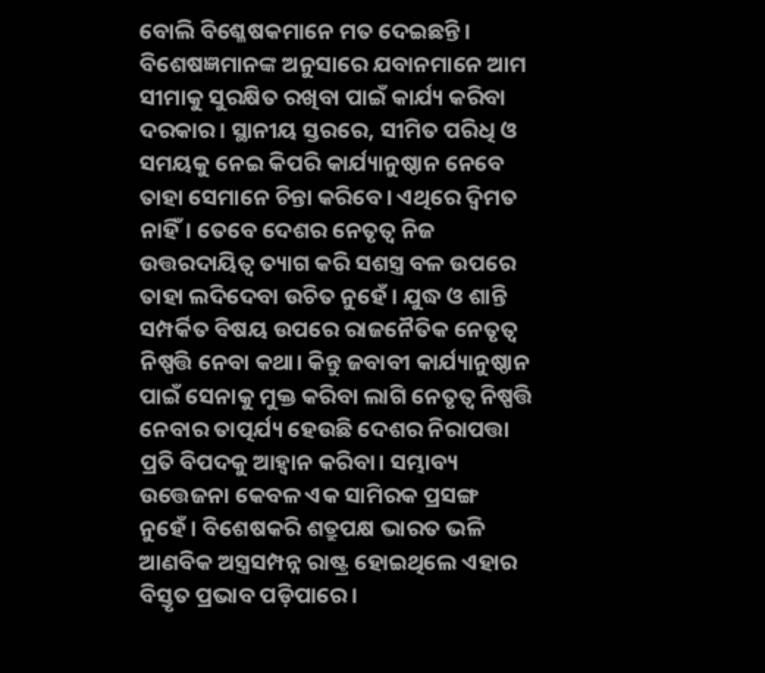ବୋଲି ବିଶ୍ଳେଷକମାନେ ମତ ଦେଇଛନ୍ତି।
ବିଶେଷଜ୍ଞମାନଙ୍କ ଅନୁସାରେ ଯବାନମାନେ ଆମ ସୀମାକୁ ସୁରକ୍ଷିତ ରଖିବା ପାଇଁ କାର୍ଯ୍ୟ କରିବା ଦରକାର। ସ୍ଥାନୀୟ ସ୍ତରରେ, ସୀମିତ ପରିଧି ଓ ସମୟକୁ ନେଇ କିପରି କାର୍ଯ୍ୟାନୁଷ୍ଠାନ ନେବେ ତାହା ସେମାନେ ଚିନ୍ତା କରିବେ। ଏଥିରେ ଦ୍ୱିମତ ନାହିଁ। ତେବେ ଦେଶର ନେତୃତ୍ୱ ନିଜ ଉତ୍ତରଦାୟିତ୍ୱ ତ୍ୟାଗ କରି ସଶସ୍ତ୍ର ବଳ ଉପରେ ତାହା ଲଦିଦେବା ଉଚିତ ନୁହେଁ। ଯୁଦ୍ଧ ଓ ଶାନ୍ତି ସମ୍ପର୍କିତ ବିଷୟ ଉପରେ ରାଜନୈତିକ ନେତୃତ୍ୱ ନିଷ୍ପତ୍ତି ନେବା କଥା। କିନ୍ତୁ ଜବାବୀ କାର୍ଯ୍ୟାନୁଷ୍ଠାନ ପାଇଁ ସେନାକୁ ମୁକ୍ତ କରିବା ଲାଗି ନେତୃତ୍ୱ ନିଷ୍ପତ୍ତି ନେବାର ତାତ୍ପର୍ଯ୍ୟ ହେଉଛି ଦେଶର ନିରାପତ୍ତା ପ୍ରତି ବିପଦକୁ ଆହ୍ବାନ କରିବା। ସମ୍ଭାବ୍ୟ ଉତ୍ତେଜନା କେବଳ ଏକ ସାମିରକ ପ୍ରସଙ୍ଗ ନୁହେଁ। ବିଶେଷକରି ଶତ୍ରୁପକ୍ଷ ଭାରତ ଭଳି ଆଣବିକ ଅସ୍ତ୍ରସମ୍ପନ୍ନ ରାଷ୍ଟ୍ର ହୋଇଥିଲେ ଏହାର ବିସ୍ତୃତ ପ୍ରଭାବ ପଡ଼ିପାରେ।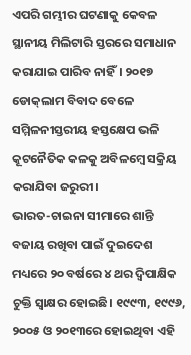ଏପରି ଗମ୍ଭୀର ଘଟଣାକୁ କେବଳ ସ୍ଥାନୀୟ ମିଲିଟାରି ସ୍ତରରେ ସମାଧାନ କରାଯାଇ ପାରିବ ନାହିଁ। ୨୦୧୭ ଡୋକ୍‌ଲାମ ବିବାଦ ବେଳେ ସମ୍ମିଳନୀସ୍ତରୀୟ ହସ୍ତକ୍ଷେପ ଭଳି କୂଟନୈତିକ କଳକୁ ଅବିଳମ୍ବେ ସକ୍ରିୟ କରାଯିବା ଜରୁରୀ।
ଭାରତ-ଚାଇନା ସୀମାରେ ଶାନ୍ତି ବଜାୟ ରଖିବା ପାଇଁ ଦୁଇଦେଶ ମଧ୍ୟରେ ୨୦ ବର୍ଷରେ ୪ ଥର ଦ୍ୱିପାକ୍ଷିକ ଚୁକ୍ତି ସ୍ବାକ୍ଷର ହୋଇଛି। ୧୯୯୩, ୧୯୯୬, ୨୦୦୫ ଓ ୨୦୧୩ରେ ହୋଇଥିବା ଏହି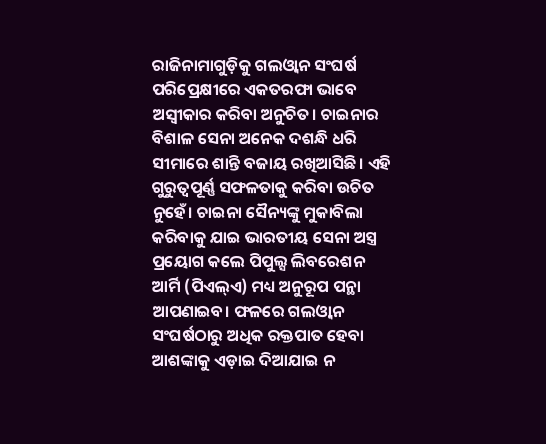ରାଜିନାମାଗୁଡ଼ିକୁ ଗଲଓ୍ବାନ ସଂଘର୍ଷ ପରିପ୍ରେକ୍ଷୀରେ ଏକତରଫା ଭାବେ ଅସ୍ବୀକାର କରିବା ଅନୁଚିତ। ଚାଇନାର ବିଶାଳ ସେନା ଅନେକ ଦଶନ୍ଧି ଧରି ସୀମାରେ ଶାନ୍ତି ବଜାୟ ରଖିଆସିଛି। ଏହି ଗୁରୁତ୍ୱପୂର୍ଣ୍ଣ ସଫଳତାକୁ କରିବା ଉଚିତ ନୁହେଁ। ଚାଇନା ସୈନ୍ୟଙ୍କୁ ମୁକାବିଲା କରିବାକୁ ଯାଇ ଭାରତୀୟ ସେନା ଅସ୍ତ୍ର ପ୍ରୟୋଗ କଲେ ପିପୁଲ୍ସ ଲିବରେଶନ ଆର୍ମି (ପିଏଲ୍‌ଏ) ମଧ୍ୟ ଅନୁରୂପ ପନ୍ଥା ଆପଣାଇବ। ଫଳରେ ଗଲଓ୍ବାନ ସଂଘର୍ଷଠାରୁ ଅଧିକ ରକ୍ତପାତ ହେବା ଆଶଙ୍କାକୁ ଏଡ଼ାଇ ଦିଆଯାଇ ନ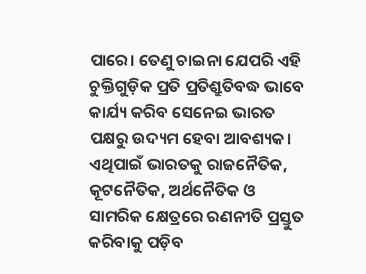ପାରେ। ତେଣୁ ଚାଇନା ଯେପରି ଏହି ଚୁକ୍ତିଗୁଡ଼ିକ ପ୍ରତି ପ୍ରତିଶ୍ରୁତିବଦ୍ଧ ଭାବେ କାର୍ଯ୍ୟ କରିବ ସେନେଇ ଭାରତ ପକ୍ଷରୁ ଉଦ୍ୟମ ହେବା ଆବଶ୍ୟକ। ଏଥିପାଇଁ ଭାରତକୁ ରାଜନୈତିକ, କୂଟନୈତିକ, ଅର୍ଥନୈତିକ ଓ ସାମରିକ କ୍ଷେତ୍ରରେ ରଣନୀତି ପ୍ରସ୍ତୁତ କରିବାକୁ ପଡ଼ିବ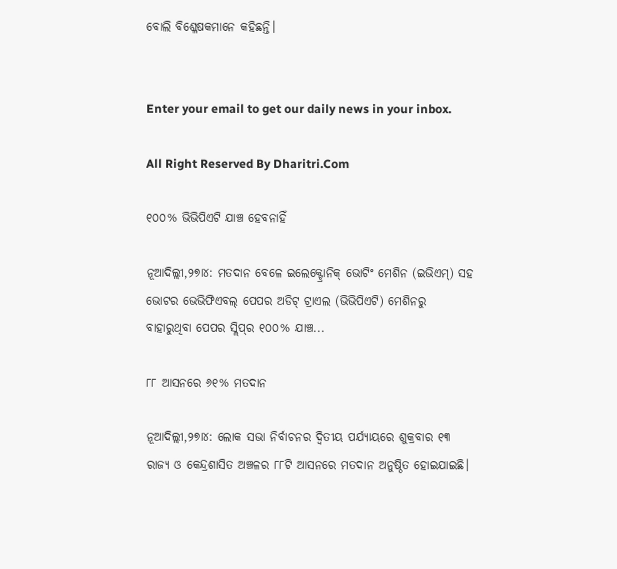ବୋଲି ବିଶ୍ଳେଷକମାନେ କହିଛନ୍ତି।


Enter your email to get our daily news in your inbox.

All Right Reserved By Dharitri.Com

୧୦୦% ଭିଭିପିଏଟି ଯାଞ୍ଚ ହେବନାହିଁ

ନୂଆଦିଲ୍ଲୀ,୨୭ା୪: ମତଦାନ ବେଳେ ଇଲେକ୍ଟ୍ରୋନିକ୍‌ ଭୋଟିଂ ମେଶିନ (ଇଭିଏମ୍‌) ସହ ଭୋଟର ଭେଭିଫିଏବଲ୍‌ ପେପର ଅଡିଟ୍‌ ଟ୍ରାଏଲ (ଭିଭିପିଏଟି) ମେଶିନରୁ ବାହାରୁଥିବା ପେପର ସ୍ଲିପ୍‌ର ୧୦୦% ଯାଞ୍ଚ...

୮୮ ଆସନରେ ୬୧% ମତଦାନ

ନୂଆଦିଲ୍ଲୀ,୨୭ା୪: ଲୋକ ସଭା ନିର୍ବାଚନର ଦ୍ୱିତୀୟ ପର୍ଯ୍ୟାୟରେ ଶୁକ୍ରବାର ୧୩ ରାଜ୍ୟ ଓ କେନ୍ଦ୍ରଶାସିତ ଅଞ୍ଚଳର ୮୮ଟି ଆସନରେ ମତଦାନ ଅନୁଷ୍ଠିତ ହୋଇଯାଇଛି।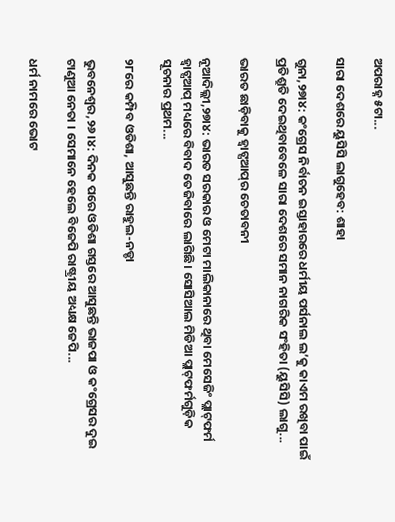ଅପରାହ୍ନ ୫ଟା...

ସାରା ଦେଶରେ ୟୁସିସି ଲାଗୁହେବ: ଶାହା

ଗୁନା,୨୭ା୪: କଂଗ୍ରେସ ନିର୍ବାଚନ ଇସ୍ତାହାରରେ ଧର୍ମୀୟ ପର୍ସନାଲ ଲ’କୁ କାଏମ ରଖିବା ପାଇଁ ପ୍ରତିଶ୍ରୁତି ଦେଇଥିବାବେଳେ ସାରା ଦେଶରେ ସମାନ ନାଗରିକ ସଂହିତା (ୟୁସିସି) ଲାଗୁ...

ଭାରତ ଛାଡ଼ିବାକୁ ହ୍ବାଟ୍ସଆପ୍‌ର ଚେତାବନୀ

ନୂଆଦିଲ୍ଲୀ,୨୭ା୪: ଭାରତ ସରକାର ଓ ମେଟା ମାଲିକାନାରେ ଥିବା ମେସେଜିଂ ପ୍ଲାଟ୍‌ଫର୍ମ ହ୍ବାଟ୍ସଆପ୍‌ ମଧ୍ୟରେ ବିବାଦ ତେଜିବାରେ ଲାଗିଛି। ସୋସିଆଲ ମିଡିଆ ପ୍ଲାଟ୍‌ଫର୍ମଗୁଡ଼ିକ ସୂଚନାର ପ୍ରଥମ...

୨୮ରେ କମ୍ପିବ ଓଡିଶା, ଆସୁଛନ୍ତି ରାହୁଲ-ନଡ୍ଡା

ଭୁବନେଶ୍ୱର,୨୬।୪: ଦିନକ ପରେ ଓଡିଶା ଗସ୍ତରେ ଆସୁଛନ୍ତି ଭାଜପା ଓ କଂଗ୍ରେସର ଦୁଇ ଟାଣୁଆ ନେତା । ସେମାନେ ହେଲେ ବିଜେପି ରାଷ୍ଟ୍ରୀୟ ଅଧ୍ୟକ୍ଷ ଜେପି...

ଧର୍ମ ନାମରେ ଭୋଟ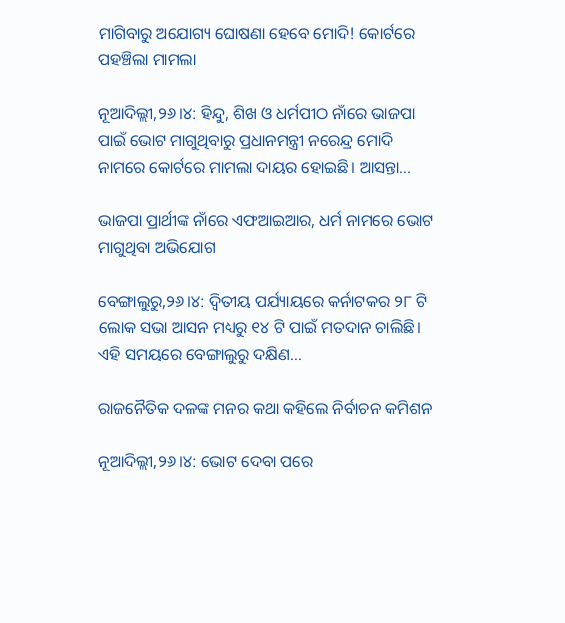ମାଗିବାରୁ ଅଯୋଗ୍ୟ ଘୋଷଣା ହେବେ ମୋଦି! କୋର୍ଟରେ ପହଞ୍ଚିଲା ମାମଲା

ନୂଆଦିଲ୍ଲୀ,୨୬।୪: ହିନ୍ଦୁ, ଶିଖ ଓ ଧର୍ମପୀଠ ନାଁରେ ଭାଜପା ପାଇଁ ଭୋଟ ମାଗୁଥିବାରୁ ପ୍ରଧାନମନ୍ତ୍ରୀ ନରେନ୍ଦ୍ର ମୋଦି ନାମରେ କୋର୍ଟରେ ମାମଲା ଦାୟର ହୋଇଛି। ଆସନ୍ତା...

ଭାଜପା ପ୍ରାର୍ଥୀଙ୍କ ନାଁରେ ଏଫଆଇଆର, ଧର୍ମ ନାମରେ ଭୋଟ ମାଗୁଥିବା ଅଭିଯୋଗ

ବେଙ୍ଗାଲୁରୁ,୨୬।୪: ଦ୍ୱିତୀୟ ପର୍ଯ୍ୟାୟରେ କର୍ନାଟକର ୨୮ ଟି ଲୋକ ସଭା ଆସନ ମଧ୍ୟରୁ ୧୪ ଟି ପାଇଁ ମତଦାନ ଚାଲିଛି। ଏହି ସମୟରେ ବେଙ୍ଗାଲୁରୁ ଦକ୍ଷିଣ...

ରାଜନୈତିକ ଦଳଙ୍କ ମନର କଥା କହିଲେ ନିର୍ବାଚନ କମିଶନ

ନୂଆଦିଲ୍ଲୀ,୨୬।୪: ଭୋଟ ଦେବା ପରେ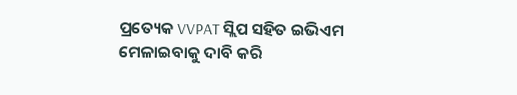ପ୍ରତ୍ୟେକ VVPAT ସ୍ଲିପ ସହିତ ଇଭିଏମ ମେଳାଇବାକୁ ଦାବି କରି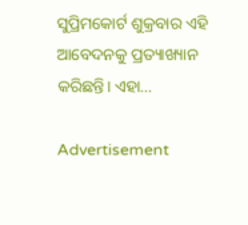ସୁପ୍ରିମକୋର୍ଟ ଶୁକ୍ରବାର ଏହି ଆବେଦନକୁ ପ୍ରତ୍ୟାଖ୍ୟାନ କରିଛନ୍ତି। ଏହା...

Advertisement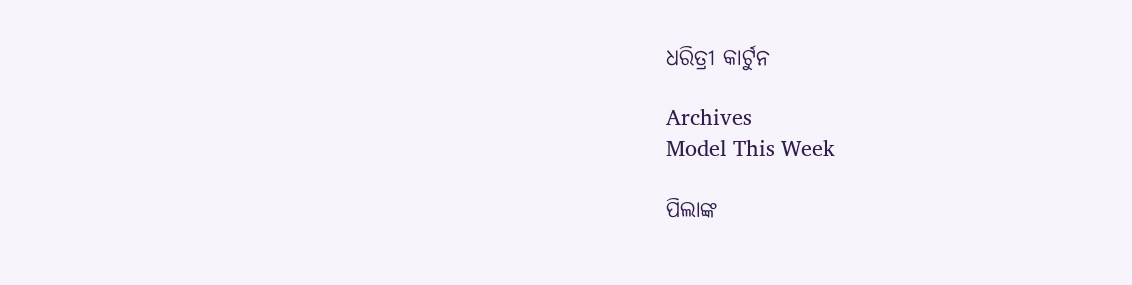ଧରିତ୍ରୀ କାର୍ଟୁନ

Archives
Model This Week

ପିଲାଙ୍କ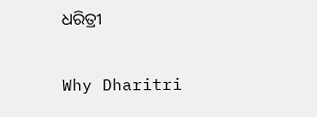ଧରିତ୍ରୀ

Why Dharitri